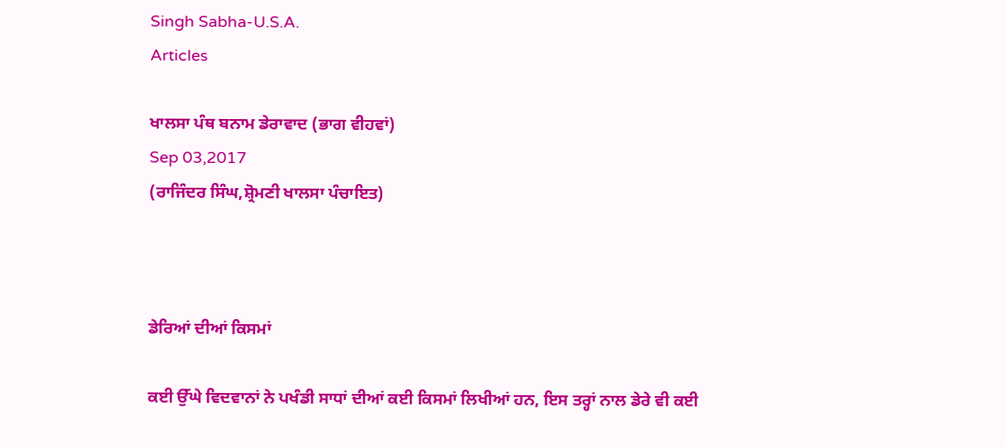Singh Sabha-U.S.A.
Articles

ਖਾਲਸਾ ਪੰਥ ਬਨਾਮ ਡੇਰਾਵਾਦ (ਭਾਗ ਵੀਹਵਾਂ)
Sep 03,2017
(ਰਾਜਿੰਦਰ ਸਿੰਘ,ਸ਼੍ਰੋਮਣੀ ਖਾਲਸਾ ਪੰਚਾਇਤ)



ਡੇਰਿਆਂ ਦੀਆਂ ਕਿਸਮਾਂ

ਕਈ ਉੱਘੇ ਵਿਦਵਾਨਾਂ ਨੇ ਪਖੰਡੀ ਸਾਧਾਂ ਦੀਆਂ ਕਈ ਕਿਸਮਾਂ ਲਿਖੀਆਂ ਹਨ, ਇਸ ਤਰ੍ਹਾਂ ਨਾਲ ਡੇਰੇ ਵੀ ਕਈ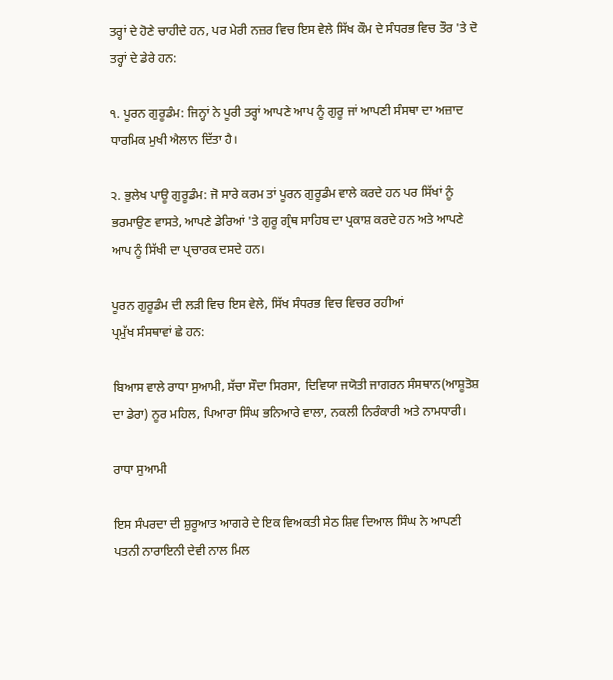ਤਰ੍ਹਾਂ ਦੇ ਹੋਣੇ ਚਾਹੀਦੇ ਹਨ, ਪਰ ਮੇਰੀ ਨਜ਼ਰ ਵਿਚ ਇਸ ਵੇਲੇ ਸਿੱਖ ਕੌਮ ਦੇ ਸੰਧਰਭ ਵਿਚ ਤੌਰ 'ਤੇ ਦੋ ਤਰ੍ਹਾਂ ਦੇ ਡੇਰੇ ਹਨ:

੧. ਪੂਰਨ ਗੁਰੂਡੰਮ: ਜਿਨ੍ਹਾਂ ਨੇ ਪੂਰੀ ਤਰ੍ਹਾਂ ਆਪਣੇ ਆਪ ਨੂੰ ਗੁਰੂ ਜਾਂ ਆਪਣੀ ਸੰਸਥਾ ਦਾ ਅਜ਼ਾਦ ਧਾਰਮਿਕ ਮੁਖੀ ਐਲਾਨ ਦਿੱਤਾ ਹੈ।

੨. ਭੁਲੇਖ ਪਾਊ ਗੁਰੂਡੰਮ: ਜੋ ਸਾਰੇ ਕਰਮ ਤਾਂ ਪੂਰਨ ਗੁਰੂਡੰਮ ਵਾਲੇ ਕਰਦੇ ਹਨ ਪਰ ਸਿੱਖਾਂ ਨੂੰ ਭਰਮਾਉਣ ਵਾਸਤੇ, ਆਪਣੇ ਡੇਰਿਆਂ 'ਤੇ ਗੁਰੂ ਗ੍ਰੰਥ ਸਾਹਿਬ ਦਾ ਪ੍ਰਕਾਸ਼ ਕਰਦੇ ਹਨ ਅਤੇ ਆਪਣੇ ਆਪ ਨੂੰ ਸਿੱਖੀ ਦਾ ਪ੍ਰਚਾਰਕ ਦਸਦੇ ਹਨ।

ਪੂਰਨ ਗੁਰੂਡੰਮ ਦੀ ਲੜੀ ਵਿਚ ਇਸ ਵੇਲੇ, ਸਿੱਖ ਸੰਧਰਭ ਵਿਚ ਵਿਚਰ ਰਹੀਆਂ
ਪ੍ਰਮੁੱਖ ਸੰਸਥਾਵਾਂ ਛੇ ਹਨ:

ਬਿਆਸ ਵਾਲੇ ਰਾਧਾ ਸੁਆਮੀ, ਸੱਚਾ ਸੌਦਾ ਸਿਰਸਾ, ਦਿਵਿਯਾ ਜਯੋਤੀ ਜਾਗਰਨ ਸੰਸਥਾਨ(ਆਸ਼ੂਤੋਸ਼ ਦਾ ਡੇਰਾ) ਨੂਰ ਮਹਿਲ, ਪਿਆਰਾ ਸਿੰਘ ਭਨਿਆਰੇ ਵਾਲਾ, ਨਕਲੀ ਨਿਰੰਕਾਰੀ ਅਤੇ ਨਾਮਧਾਰੀ।

ਰਾਧਾ ਸੁਆਮੀ

ਇਸ ਸੰਪਰਦਾ ਦੀ ਸ਼ੁਰੂਆਤ ਆਗਰੇ ਦੇ ਇਕ ਵਿਅਕਤੀ ਸੇਠ ਸ਼ਿਵ ਦਿਆਲ ਸਿੰਘ ਨੇ ਆਪਣੀ ਪਤਨੀ ਨਾਰਾਇਨੀ ਦੇਵੀ ਨਾਲ ਮਿਲ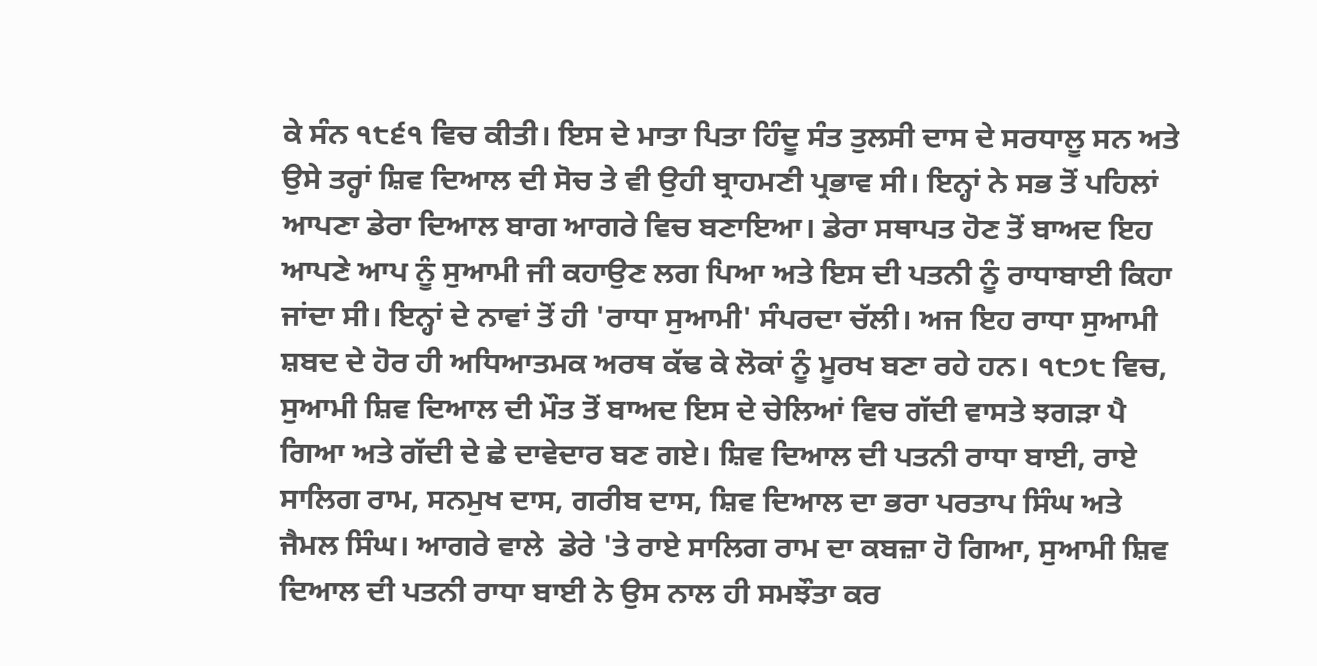ਕੇ ਸੰਨ ੧੮੬੧ ਵਿਚ ਕੀਤੀ। ਇਸ ਦੇ ਮਾਤਾ ਪਿਤਾ ਹਿੰਦੂ ਸੰਤ ਤੁਲਸੀ ਦਾਸ ਦੇ ਸਰਧਾਲੂ ਸਨ ਅਤੇ ਉਸੇ ਤਰ੍ਹਾਂ ਸ਼ਿਵ ਦਿਆਲ ਦੀ ਸੋਚ ਤੇ ਵੀ ਉਹੀ ਬ੍ਰਾਹਮਣੀ ਪ੍ਰਭਾਵ ਸੀ। ਇਨ੍ਹਾਂ ਨੇ ਸਭ ਤੋਂ ਪਹਿਲਾਂ ਆਪਣਾ ਡੇਰਾ ਦਿਆਲ ਬਾਗ ਆਗਰੇ ਵਿਚ ਬਣਾਇਆ। ਡੇਰਾ ਸਥਾਪਤ ਹੋਣ ਤੋਂ ਬਾਅਦ ਇਹ ਆਪਣੇ ਆਪ ਨੂੰ ਸੁਆਮੀ ਜੀ ਕਹਾਉਣ ਲਗ ਪਿਆ ਅਤੇ ਇਸ ਦੀ ਪਤਨੀ ਨੂੰ ਰਾਧਾਬਾਈ ਕਿਹਾ ਜਾਂਦਾ ਸੀ। ਇਨ੍ਹਾਂ ਦੇ ਨਾਵਾਂ ਤੋਂ ਹੀ 'ਰਾਧਾ ਸੁਆਮੀ' ਸੰਪਰਦਾ ਚੱਲੀ। ਅਜ ਇਹ ਰਾਧਾ ਸੁਆਮੀ ਸ਼ਬਦ ਦੇ ਹੋਰ ਹੀ ਅਧਿਆਤਮਕ ਅਰਥ ਕੱਢ ਕੇ ਲੋਕਾਂ ਨੂੰ ਮੂਰਖ ਬਣਾ ਰਹੇ ਹਨ। ੧੮੭੮ ਵਿਚ, ਸੁਆਮੀ ਸ਼ਿਵ ਦਿਆਲ ਦੀ ਮੌਤ ਤੋਂ ਬਾਅਦ ਇਸ ਦੇ ਚੇਲਿਆਂ ਵਿਚ ਗੱਦੀ ਵਾਸਤੇ ਝਗੜਾ ਪੈ ਗਿਆ ਅਤੇ ਗੱਦੀ ਦੇ ਛੇ ਦਾਵੇਦਾਰ ਬਣ ਗਏ। ਸ਼ਿਵ ਦਿਆਲ ਦੀ ਪਤਨੀ ਰਾਧਾ ਬਾਈ, ਰਾਏ ਸਾਲਿਗ ਰਾਮ, ਸਨਮੁਖ ਦਾਸ, ਗਰੀਬ ਦਾਸ, ਸ਼ਿਵ ਦਿਆਲ ਦਾ ਭਰਾ ਪਰਤਾਪ ਸਿੰਘ ਅਤੇ ਜੈਮਲ ਸਿੰਘ। ਆਗਰੇ ਵਾਲੇ  ਡੇਰੇ 'ਤੇ ਰਾਏ ਸਾਲਿਗ ਰਾਮ ਦਾ ਕਬਜ਼ਾ ਹੋ ਗਿਆ, ਸੁਆਮੀ ਸ਼ਿਵ ਦਿਆਲ ਦੀ ਪਤਨੀ ਰਾਧਾ ਬਾਈ ਨੇ ਉਸ ਨਾਲ ਹੀ ਸਮਝੌਤਾ ਕਰ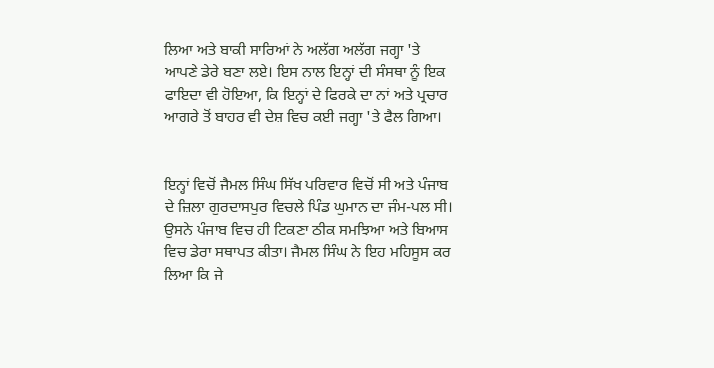ਲਿਆ ਅਤੇ ਬਾਕੀ ਸਾਰਿਆਂ ਨੇ ਅਲੱਗ ਅਲੱਗ ਜਗ੍ਹਾ 'ਤੇ ਆਪਣੇ ਡੇਰੇ ਬਣਾ ਲਏ। ਇਸ ਨਾਲ ਇਨ੍ਹਾਂ ਦੀ ਸੰਸਥਾ ਨੂੰ ਇਕ ਫਾਇਦਾ ਵੀ ਹੋਇਆ, ਕਿ ਇਨ੍ਹਾਂ ਦੇ ਫਿਰਕੇ ਦਾ ਨਾਂ ਅਤੇ ਪ੍ਰਚਾਰ ਆਗਰੇ ਤੋਂ ਬਾਹਰ ਵੀ ਦੇਸ਼ ਵਿਚ ਕਈ ਜਗ੍ਹਾ 'ਤੇ ਫੈਲ ਗਿਆ।


ਇਨ੍ਹਾਂ ਵਿਚੋਂ ਜੈਮਲ ਸਿੰਘ ਸਿੱਖ ਪਰਿਵਾਰ ਵਿਚੋਂ ਸੀ ਅਤੇ ਪੰਜਾਬ ਦੇ ਜ਼ਿਲਾ ਗੁਰਦਾਸਪੁਰ ਵਿਚਲੇ ਪਿੰਡ ਘੁਮਾਨ ਦਾ ਜੰਮ-ਪਲ ਸੀ। ਉਸਨੇ ਪੰਜਾਬ ਵਿਚ ਹੀ ਟਿਕਣਾ ਠੀਕ ਸਮਝਿਆ ਅਤੇ ਬਿਆਸ ਵਿਚ ਡੇਰਾ ਸਥਾਪਤ ਕੀਤਾ। ਜੈਮਲ ਸਿੰਘ ਨੇ ਇਹ ਮਹਿਸੂਸ ਕਰ ਲਿਆ ਕਿ ਜੇ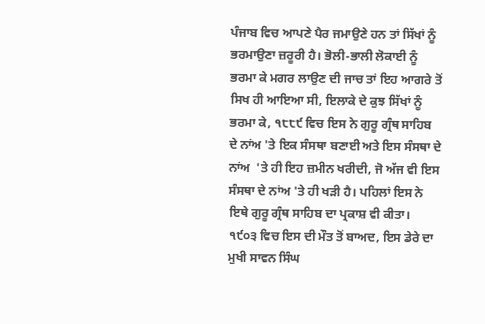ਪੰਜਾਬ ਵਿਚ ਆਪਣੇ ਪੈਰ ਜਮਾਉਣੇ ਹਨ ਤਾਂ ਸਿੱਖਾਂ ਨੂੰ ਭਰਮਾਉਣਾ ਜ਼ਰੂਰੀ ਹੈ। ਭੋਲੀ-ਭਾਲੀ ਲੋਕਾਈ ਨੂੰ ਭਰਮਾ ਕੇ ਮਗਰ ਲਾਉਣ ਦੀ ਜਾਚ ਤਾਂ ਇਹ ਆਗਰੇ ਤੋਂ ਸਿਖ ਹੀ ਆਇਆ ਸੀ, ਇਲਾਕੇ ਦੇ ਕੁਝ ਸਿੱਖਾਂ ਨੂੰ ਭਰਮਾ ਕੇ, ੧੮੮੯ ਵਿਚ ਇਸ ਨੇ ਗੁਰੂ ਗ੍ਰੰਥ ਸਾਹਿਬ ਦੇ ਨਾਂਅ 'ਤੇ ਇਕ ਸੰਸਥਾ ਬਣਾਈ ਅਤੇ ਇਸ ਸੰਸਥਾ ਦੇ ਨਾਂਅ  'ਤੇ ਹੀ ਇਹ ਜ਼ਮੀਨ ਖਰੀਦੀ, ਜੋ ਅੱਜ ਵੀ ਇਸ ਸੰਸਥਾ ਦੇ ਨਾਂਅ 'ਤੇ ਹੀ ਖੜੀ ਹੈ। ਪਹਿਲਾਂ ਇਸ ਨੇ ਇਥੇ ਗੁਰੂ ਗ੍ਰੰਥ ਸਾਹਿਬ ਦਾ ਪ੍ਰਕਾਸ਼ ਵੀ ਕੀਤਾ। ੧੯੦੩ ਵਿਚ ਇਸ ਦੀ ਮੌਤ ਤੋਂ ਬਾਅਦ, ਇਸ ਡੇਰੇ ਦਾ ਮੁਖੀ ਸਾਵਨ ਸਿੰਘ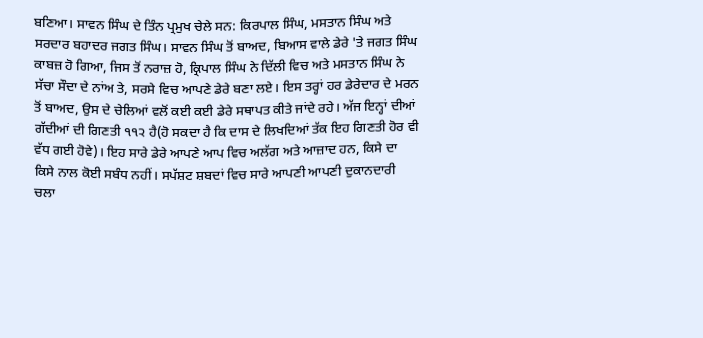ਬਣਿਆ। ਸਾਵਨ ਸਿੰਘ ਦੇ ਤਿੰਨ ਪ੍ਰਮੁਖ ਚੇਲੇ ਸਨ: ਕਿਰਪਾਲ ਸਿੰਘ, ਮਸਤਾਨ ਸਿੰਘ ਅਤੇ ਸਰਦਾਰ ਬਹਾਦਰ ਜਗਤ ਸਿੰਘ। ਸਾਵਨ ਸਿੰਘ ਤੋਂ ਬਾਅਦ, ਬਿਆਸ ਵਾਲੇ ਡੇਰੇ 'ਤੇ ਜਗਤ ਸਿੰਘ ਕਾਬਜ਼ ਹੋ ਗਿਆ, ਜਿਸ ਤੋਂ ਨਰਾਜ਼ ਹੋ, ਕ੍ਰਿਪਾਲ ਸਿੰਘ ਨੇ ਦਿੱਲੀ ਵਿਚ ਅਤੇ ਮਸਤਾਨ ਸਿੰਘ ਨੇ ਸੱਚਾ ਸੌਦਾ ਦੇ ਨਾਂਅ ਤੇ, ਸਰਸੇ ਵਿਚ ਆਪਣੇ ਡੇਰੇ ਬਣਾ ਲਏ। ਇਸ ਤਰ੍ਹਾਂ ਹਰ ਡੇਰੇਦਾਰ ਦੇ ਮਰਨ ਤੋਂ ਬਾਅਦ, ਉਸ ਦੇ ਚੇਲਿਆਂ ਵਲੋਂ ਕਈ ਕਈ ਡੇਰੇ ਸਥਾਪਤ ਕੀਤੇ ਜਾਂਦੇ ਰਹੇ। ਅੱਜ ਇਨ੍ਹਾਂ ਦੀਆਂ ਗੱਦੀਆਂ ਦੀ ਗਿਣਤੀ ੧੧੨ ਹੈ(ਹੋ ਸਕਦਾ ਹੈ ਕਿ ਦਾਸ ਦੇ ਲਿਖਦਿਆਂ ਤੱਕ ਇਹ ਗਿਣਤੀ ਹੋਰ ਵੀ ਵੱਧ ਗਈ ਹੋਵੇ)। ਇਹ ਸਾਰੇ ਡੇਰੇ ਆਪਣੇ ਆਪ ਵਿਚ ਅਲੱਗ ਅਤੇ ਆਜ਼ਾਦ ਹਨ, ਕਿਸੇ ਦਾ ਕਿਸੇ ਨਾਲ ਕੋਈ ਸਬੰਧ ਨਹੀਂ। ਸਪੱਸ਼ਟ ਸ਼ਬਦਾਂ ਵਿਚ ਸਾਰੇ ਆਪਣੀ ਆਪਣੀ ਦੁਕਾਨਦਾਰੀ ਚਲਾ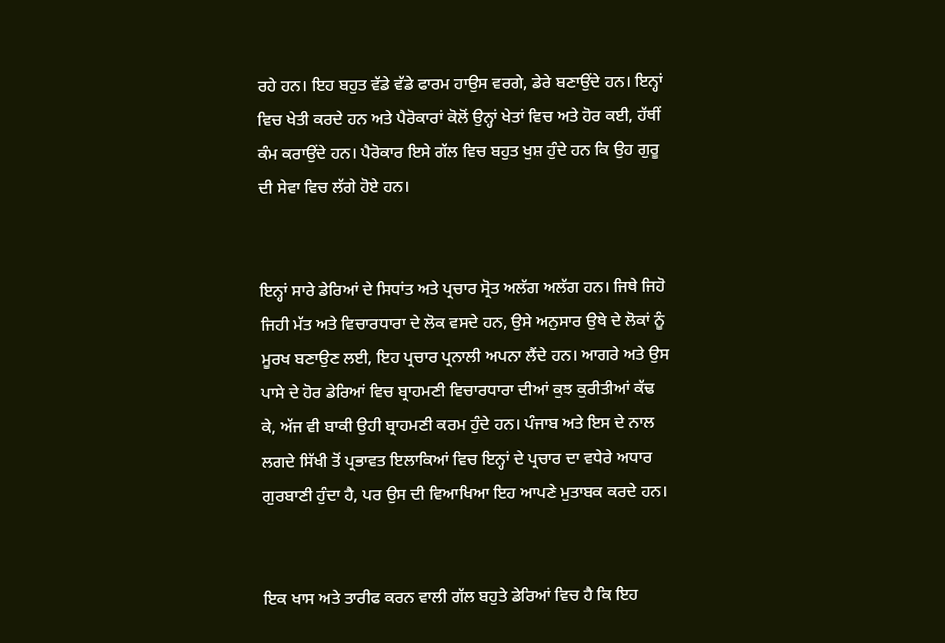ਰਹੇ ਹਨ। ਇਹ ਬਹੁਤ ਵੱਡੇ ਵੱਡੇ ਫਾਰਮ ਹਾਉਸ ਵਰਗੇ, ਡੇਰੇ ਬਣਾਉਂਦੇ ਹਨ। ਇਨ੍ਹਾਂ ਵਿਚ ਖੇਤੀ ਕਰਦੇ ਹਨ ਅਤੇ ਪੈਰੋਕਾਰਾਂ ਕੋਲੋਂ ਉਨ੍ਹਾਂ ਖੇਤਾਂ ਵਿਚ ਅਤੇ ਹੋਰ ਕਈ, ਹੱਥੀਂ ਕੰਮ ਕਰਾਉਂਦੇ ਹਨ। ਪੈਰੋਕਾਰ ਇਸੇ ਗੱਲ ਵਿਚ ਬਹੁਤ ਖੁਸ਼ ਹੁੰਦੇ ਹਨ ਕਿ ਉਹ ਗੁਰੂ ਦੀ ਸੇਵਾ ਵਿਚ ਲੱਗੇ ਹੋਏ ਹਨ।


ਇਨ੍ਹਾਂ ਸਾਰੇ ਡੇਰਿਆਂ ਦੇ ਸਿਧਾਂਤ ਅਤੇ ਪ੍ਰਚਾਰ ਸ੍ਰੋਤ ਅਲੱਗ ਅਲੱਗ ਹਨ। ਜਿਥੇ ਜਿਹੋ ਜਿਹੀ ਮੱਤ ਅਤੇ ਵਿਚਾਰਧਾਰਾ ਦੇ ਲੋਕ ਵਸਦੇ ਹਨ, ਉਸੇ ਅਨੁਸਾਰ ਉਥੇ ਦੇ ਲੋਕਾਂ ਨੂੰ ਮੂਰਖ ਬਣਾਉਣ ਲਈ, ਇਹ ਪ੍ਰਚਾਰ ਪ੍ਰਨਾਲੀ ਅਪਨਾ ਲੈਂਦੇ ਹਨ। ਆਗਰੇ ਅਤੇ ਉਸ ਪਾਸੇ ਦੇ ਹੋਰ ਡੇਰਿਆਂ ਵਿਚ ਬ੍ਰਾਹਮਣੀ ਵਿਚਾਰਧਾਰਾ ਦੀਆਂ ਕੁਝ ਕੁਰੀਤੀਆਂ ਕੱਢ ਕੇ, ਅੱਜ ਵੀ ਬਾਕੀ ਉਹੀ ਬ੍ਰਾਹਮਣੀ ਕਰਮ ਹੁੰਦੇ ਹਨ। ਪੰਜਾਬ ਅਤੇ ਇਸ ਦੇ ਨਾਲ ਲਗਦੇ ਸਿੱਖੀ ਤੋਂ ਪ੍ਰਭਾਵਤ ਇਲਾਕਿਆਂ ਵਿਚ ਇਨ੍ਹਾਂ ਦੇ ਪ੍ਰਚਾਰ ਦਾ ਵਧੇਰੇ ਅਧਾਰ ਗੁਰਬਾਣੀ ਹੁੰਦਾ ਹੈ, ਪਰ ਉਸ ਦੀ ਵਿਆਖਿਆ ਇਹ ਆਪਣੇ ਮੁਤਾਬਕ ਕਰਦੇ ਹਨ।


ਇਕ ਖਾਸ ਅਤੇ ਤਾਰੀਫ ਕਰਨ ਵਾਲੀ ਗੱਲ ਬਹੁਤੇ ਡੇਰਿਆਂ ਵਿਚ ਹੈ ਕਿ ਇਹ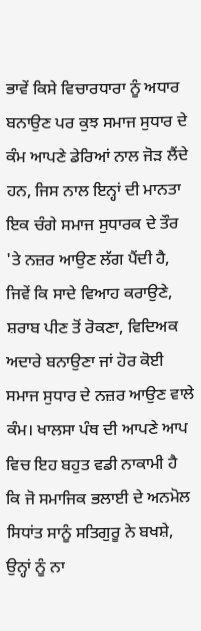ਭਾਵੇਂ ਕਿਸੇ ਵਿਚਾਰਧਾਰਾ ਨੂੰ ਅਧਾਰ ਬਨਾਉਣ ਪਰ ਕੁਝ ਸਮਾਜ ਸੁਧਾਰ ਦੇ ਕੰਮ ਆਪਣੇ ਡੇਰਿਆਂ ਨਾਲ ਜੋੜ ਲੈਂਦੇ ਹਨ, ਜਿਸ ਨਾਲ ਇਨ੍ਹਾਂ ਦੀ ਮਾਨਤਾ ਇਕ ਚੰਗੇ ਸਮਾਜ ਸੁਧਾਰਕ ਦੇ ਤੌਰ 'ਤੇ ਨਜ਼ਰ ਆਉਣ ਲੱਗ ਪੈਂਦੀ ਹੈ, ਜਿਵੇਂ ਕਿ ਸਾਦੇ ਵਿਆਹ ਕਰਾਉਣੇ, ਸ਼ਰਾਬ ਪੀਣ ਤੋਂ ਰੋਕਣਾ, ਵਿਦਿਅਕ ਅਦਾਰੇ ਬਨਾਉਣਾ ਜਾਂ ਹੋਰ ਕੋਈ ਸਮਾਜ ਸੁਧਾਰ ਦੇ ਨਜ਼ਰ ਆਉਣ ਵਾਲੇ ਕੰਮ। ਖਾਲਸਾ ਪੰਥ ਦੀ ਆਪਣੇ ਆਪ ਵਿਚ ਇਹ ਬਹੁਤ ਵਡੀ ਨਾਕਾਮੀ ਹੈ ਕਿ ਜੋ ਸਮਾਜਿਕ ਭਲਾਈ ਦੇ ਅਨਮੋਲ ਸਿਧਾਂਤ ਸਾਨੂੰ ਸਤਿਗੁਰੂ ਨੇ ਬਖਸ਼ੇ, ਉਨ੍ਹਾਂ ਨੂੰ ਨਾ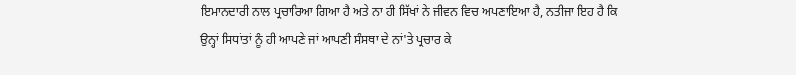ਇਮਾਨਦਾਰੀ ਨਾਲ ਪ੍ਰਚਾਰਿਆ ਗਿਆ ਹੈ ਅਤੇ ਨਾ ਹੀ ਸਿੱਖਾਂ ਨੇ ਜੀਵਨ ਵਿਚ ਅਪਣਾਇਆ ਹੈ, ਨਤੀਜਾ ਇਹ ਹੈ ਕਿ ਉਨ੍ਹਾਂ ਸਿਧਾਂਤਾਂ ਨੂੰ ਹੀ ਆਪਣੇ ਜਾਂ ਆਪਣੀ ਸੰਸਥਾ ਦੇ ਨਾਂ'ਤੇ ਪ੍ਰਚਾਰ ਕੇ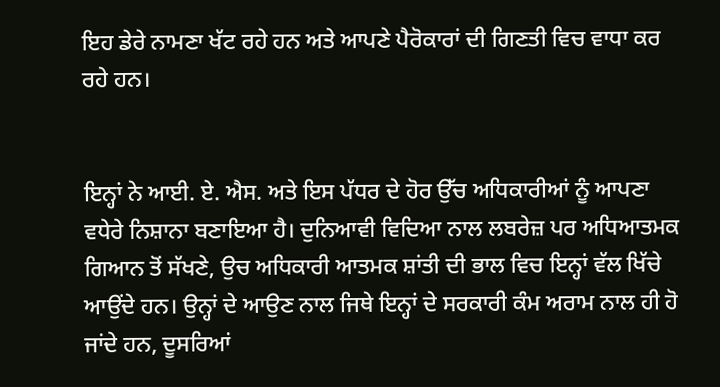ਇਹ ਡੇਰੇ ਨਾਮਣਾ ਖੱਟ ਰਹੇ ਹਨ ਅਤੇ ਆਪਣੇ ਪੈਰੋਕਾਰਾਂ ਦੀ ਗਿਣਤੀ ਵਿਚ ਵਾਧਾ ਕਰ ਰਹੇ ਹਨ।


ਇਨ੍ਹਾਂ ਨੇ ਆਈ. ਏ. ਐਸ. ਅਤੇ ਇਸ ਪੱਧਰ ਦੇ ਹੋਰ ਉੱਚ ਅਧਿਕਾਰੀਆਂ ਨੂੰ ਆਪਣਾ ਵਧੇਰੇ ਨਿਸ਼ਾਨਾ ਬਣਾਇਆ ਹੈ। ਦੁਨਿਆਵੀ ਵਿਦਿਆ ਨਾਲ ਲਬਰੇਜ਼ ਪਰ ਅਧਿਆਤਮਕ ਗਿਆਨ ਤੋਂ ਸੱਖਣੇ, ਉਚ ਅਧਿਕਾਰੀ ਆਤਮਕ ਸ਼ਾਂਤੀ ਦੀ ਭਾਲ ਵਿਚ ਇਨ੍ਹਾਂ ਵੱਲ ਖਿੱਚੇ ਆਉਂਦੇ ਹਨ। ਉਨ੍ਹਾਂ ਦੇ ਆਉਣ ਨਾਲ ਜਿਥੇ ਇਨ੍ਹਾਂ ਦੇ ਸਰਕਾਰੀ ਕੰਮ ਅਰਾਮ ਨਾਲ ਹੀ ਹੋ ਜਾਂਦੇ ਹਨ, ਦੂਸਰਿਆਂ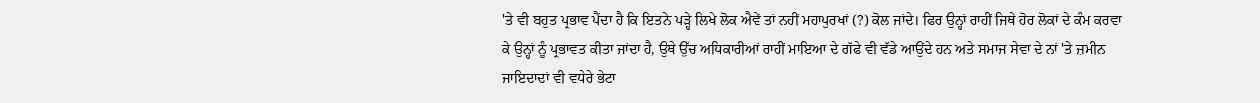'ਤੇ ਵੀ ਬਹੁਤ ਪ੍ਰਭਾਵ ਪੈਂਦਾ ਹੈ ਕਿ ਇਤਨੇ ਪੜ੍ਹੇ ਲਿਖੇ ਲੋਕ ਐਵੇਂ ਤਾਂ ਨਹੀਂ ਮਹਾਪੁਰਖਾਂ (?) ਕੋਲ ਜਾਂਦੇ। ਫਿਰ ਉਨ੍ਹਾਂ ਰਾਹੀਂ ਜਿਥੇ ਹੋਰ ਲੋਕਾਂ ਦੇ ਕੰਮ ਕਰਵਾ ਕੇ ਉਨ੍ਹਾਂ ਨੂੰ ਪ੍ਰਭਾਵਤ ਕੀਤਾ ਜਾਂਦਾ ਹੈ, ਉਥੇ ਉੱਚ ਅਧਿਕਾਰੀਆਂ ਰਾਹੀਂ ਮਾਇਆ ਦੇ ਗੱਫੇ ਵੀ ਵੱਡੇ ਆਉਂਦੇ ਹਨ ਅਤੇ ਸਮਾਜ ਸੇਵਾ ਦੇ ਨਾਂ 'ਤੇ ਜ਼ਮੀਨ ਜਾਇਦਾਦਾਂ ਵੀ ਵਧੇਰੇ ਭੇਟਾ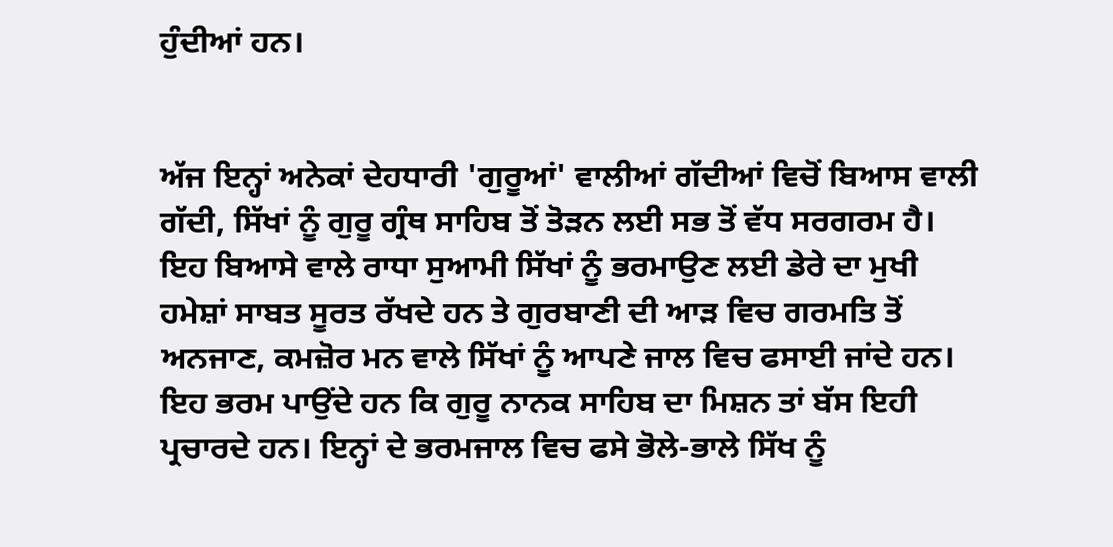ਹੁੰਦੀਆਂ ਹਨ।


ਅੱਜ ਇਨ੍ਹਾਂ ਅਨੇਕਾਂ ਦੇਹਧਾਰੀ 'ਗੁਰੂਆਂ' ਵਾਲੀਆਂ ਗੱਦੀਆਂ ਵਿਚੋਂ ਬਿਆਸ ਵਾਲੀ ਗੱਦੀ, ਸਿੱਖਾਂ ਨੂੰ ਗੁਰੂ ਗ੍ਰੰਥ ਸਾਹਿਬ ਤੋਂ ਤੋੜਨ ਲਈ ਸਭ ਤੋਂ ਵੱਧ ਸਰਗਰਮ ਹੈ। ਇਹ ਬਿਆਸੇ ਵਾਲੇ ਰਾਧਾ ਸੁਆਮੀ ਸਿੱਖਾਂ ਨੂੰ ਭਰਮਾਉਣ ਲਈ ਡੇਰੇ ਦਾ ਮੁਖੀ ਹਮੇਸ਼ਾਂ ਸਾਬਤ ਸੂਰਤ ਰੱਖਦੇ ਹਨ ਤੇ ਗੁਰਬਾਣੀ ਦੀ ਆੜ ਵਿਚ ਗਰਮਤਿ ਤੋਂ ਅਨਜਾਣ, ਕਮਜ਼ੋਰ ਮਨ ਵਾਲੇ ਸਿੱਖਾਂ ਨੂੰ ਆਪਣੇ ਜਾਲ ਵਿਚ ਫਸਾਈ ਜਾਂਦੇ ਹਨ। ਇਹ ਭਰਮ ਪਾਉਂਦੇ ਹਨ ਕਿ ਗੁਰੂ ਨਾਨਕ ਸਾਹਿਬ ਦਾ ਮਿਸ਼ਨ ਤਾਂ ਬੱਸ ਇਹੀ ਪ੍ਰਚਾਰਦੇ ਹਨ। ਇਨ੍ਹਾਂ ਦੇ ਭਰਮਜਾਲ ਵਿਚ ਫਸੇ ਭੋਲੇ-ਭਾਲੇ ਸਿੱਖ ਨੂੰ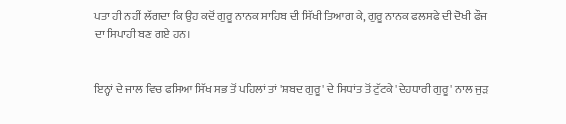ਪਤਾ ਹੀ ਨਹੀਂ ਲੱਗਦਾ ਕਿ ਉਹ ਕਦੋਂ ਗੁਰੂ ਨਾਨਕ ਸਾਹਿਬ ਦੀ ਸਿੱਖੀ ਤਿਆਗ ਕੇ, ਗੁਰੂ ਨਾਨਕ ਫਲਸਫੇ ਦੀ ਦੋਖੀ ਫੌਜ ਦਾ ਸਿਪਾਹੀ ਬਣ ਗਏ ਹਨ।


ਇਨ੍ਹਾਂ ਦੇ ਜਾਲ ਵਿਚ ਫਸਿਆ ਸਿੱਖ ਸਭ ਤੋਂ ਪਹਿਲਾਂ ਤਾਂ 'ਸ਼ਬਦ ਗੁਰੂ' ਦੇ ਸਿਧਾਂਤ ਤੋਂ ਟੁੱਟਕੇ 'ਦੇਹਧਾਰੀ ਗੁਰੂ' ਨਾਲ ਜੁੜ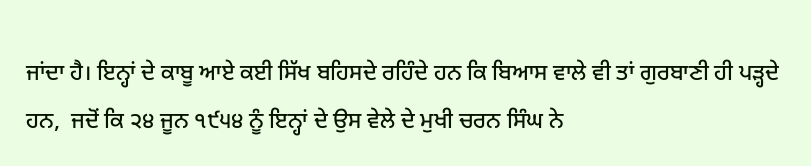ਜਾਂਦਾ ਹੈ। ਇਨ੍ਹਾਂ ਦੇ ਕਾਬੂ ਆਏ ਕਈ ਸਿੱਖ ਬਹਿਸਦੇ ਰਹਿੰਦੇ ਹਨ ਕਿ ਬਿਆਸ ਵਾਲੇ ਵੀ ਤਾਂ ਗੁਰਬਾਣੀ ਹੀ ਪੜ੍ਹਦੇ ਹਨ,  ਜਦੋਂ ਕਿ ੨੪ ਜੂਨ ੧੯੫੪ ਨੂੰ ਇਨ੍ਹਾਂ ਦੇ ਉਸ ਵੇਲੇ ਦੇ ਮੁਖੀ ਚਰਨ ਸਿੰਘ ਨੇ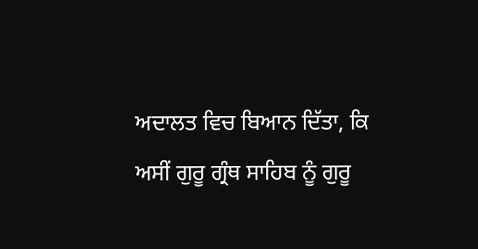ਅਦਾਲਤ ਵਿਚ ਬਿਆਨ ਦਿੱਤਾ, ਕਿ ਅਸੀਂ ਗੁਰੂ ਗ੍ਰੰਥ ਸਾਹਿਬ ਨੂੰ ਗੁਰੂ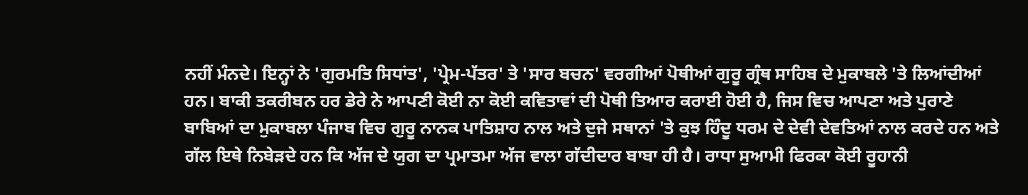ਨਹੀਂ ਮੰਨਦੇ। ਇਨ੍ਹਾਂ ਨੇ 'ਗੁਰਮਤਿ ਸਿਧਾਂਤ', 'ਪ੍ਰੇਮ-ਪੱਤਰ' ਤੇ 'ਸਾਰ ਬਚਨ' ਵਰਗੀਆਂ ਪੋਥੀਆਂ ਗੁਰੂ ਗ੍ਰੰਥ ਸਾਹਿਬ ਦੇ ਮੁਕਾਬਲੇ 'ਤੇ ਲਿਆਂਦੀਆਂ ਹਨ। ਬਾਕੀ ਤਕਰੀਬਨ ਹਰ ਡੇਰੇ ਨੇ ਆਪਣੀ ਕੋਈ ਨਾ ਕੋਈ ਕਵਿਤਾਵਾਂ ਦੀ ਪੋਥੀ ਤਿਆਰ ਕਰਾਈ ਹੋਈ ਹੈ, ਜਿਸ ਵਿਚ ਆਪਣਾ ਅਤੇ ਪੁਰਾਣੇ ਬਾਬਿਆਂ ਦਾ ਮੁਕਾਬਲਾ ਪੰਜਾਬ ਵਿਚ ਗੁਰੂ ਨਾਨਕ ਪਾਤਿਸ਼ਾਹ ਨਾਲ ਅਤੇ ਦੁਜੇ ਸਥਾਨਾਂ 'ਤੇ ਕੁਝ ਹਿੰਦੂ ਧਰਮ ਦੇ ਦੇਵੀ ਦੇਵਤਿਆਂ ਨਾਲ ਕਰਦੇ ਹਨ ਅਤੇ ਗੱਲ ਇਥੇ ਨਿਬੇੜਦੇ ਹਨ ਕਿ ਅੱਜ ਦੇ ਯੁਗ ਦਾ ਪ੍ਰਮਾਤਮਾ ਅੱਜ ਵਾਲਾ ਗੱਦੀਦਾਰ ਬਾਬਾ ਹੀ ਹੈ। ਰਾਧਾ ਸੁਆਮੀ ਫਿਰਕਾ ਕੋਈ ਰੂਹਾਨੀ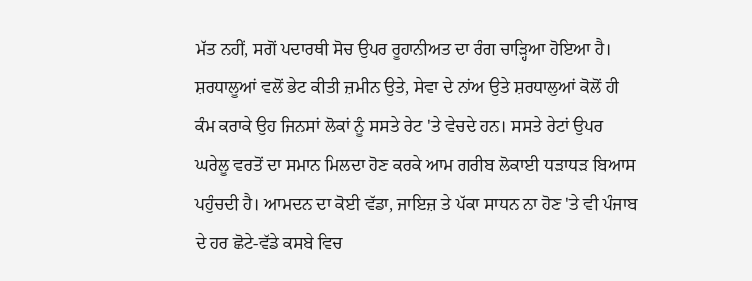ਮੱਤ ਨਹੀਂ, ਸਗੋਂ ਪਦਾਰਥੀ ਸੋਚ ਉਪਰ ਰੂਹਾਨੀਅਤ ਦਾ ਰੰਗ ਚਾੜ੍ਹਿਆ ਹੋਇਆ ਹੈ। ਸ਼ਰਧਾਲੂਆਂ ਵਲੋਂ ਭੇਟ ਕੀਤੀ ਜ਼ਮੀਨ ਉਤੇ, ਸੇਵਾ ਦੇ ਨਾਂਅ ਉਤੇ ਸ਼ਰਧਾਲੁਆਂ ਕੋਲੋਂ ਹੀ ਕੰਮ ਕਰਾਕੇ ਉਹ ਜਿਨਸਾਂ ਲੋਕਾਂ ਨੂੰ ਸਸਤੇ ਰੇਟ 'ਤੇ ਵੇਚਦੇ ਹਨ। ਸਸਤੇ ਰੇਟਾਂ ਉਪਰ ਘਰੇਲੂ ਵਰਤੋਂ ਦਾ ਸਮਾਨ ਮਿਲਦਾ ਹੋਣ ਕਰਕੇ ਆਮ ਗਰੀਬ ਲੋਕਾਈ ਧੜਾਧੜ ਬਿਆਸ ਪਹੁੰਚਦੀ ਹੈ। ਆਮਦਨ ਦਾ ਕੋਈ ਵੱਡਾ, ਜਾਇਜ਼ ਤੇ ਪੱਕਾ ਸਾਧਨ ਨਾ ਹੋਣ 'ਤੇ ਵੀ ਪੰਜਾਬ ਦੇ ਹਰ ਛੋਟੇ-ਵੱਡੇ ਕਸਬੇ ਵਿਚ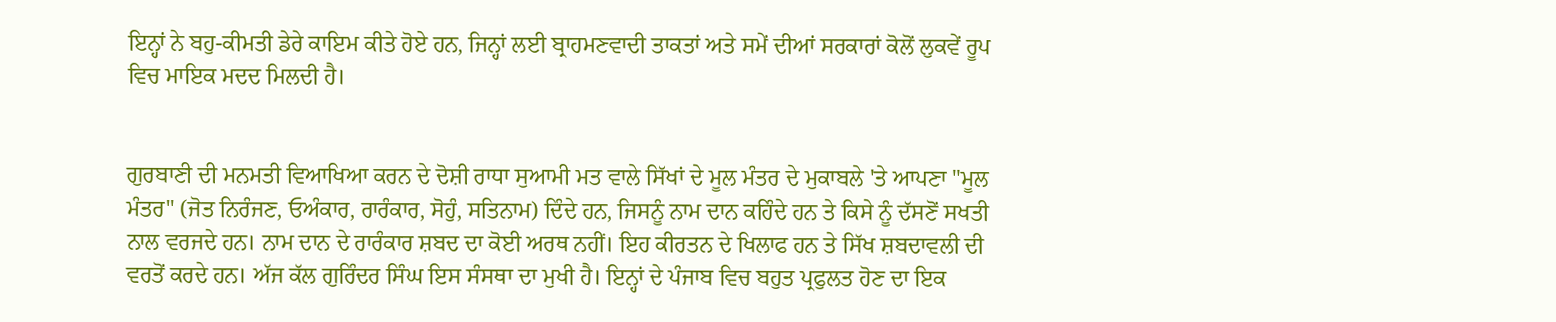ਇਨ੍ਹਾਂ ਨੇ ਬਹੁ-ਕੀਮਤੀ ਡੇਰੇ ਕਾਇਮ ਕੀਤੇ ਹੋਏ ਹਨ, ਜਿਨ੍ਹਾਂ ਲਈ ਬ੍ਰਾਹਮਣਵਾਦੀ ਤਾਕਤਾਂ ਅਤੇ ਸਮੇਂ ਦੀਆਂ ਸਰਕਾਰਾਂ ਕੋਲੋਂ ਲੁਕਵੇਂ ਰੂਪ ਵਿਚ ਮਾਇਕ ਮਦਦ ਮਿਲਦੀ ਹੈ।


ਗੁਰਬਾਣੀ ਦੀ ਮਨਮਤੀ ਵਿਆਖਿਆ ਕਰਨ ਦੇ ਦੋਸ਼ੀ ਰਾਧਾ ਸੁਆਮੀ ਮਤ ਵਾਲੇ ਸਿੱਖਾਂ ਦੇ ਮੂਲ ਮੰਤਰ ਦੇ ਮੁਕਾਬਲੇ 'ਤੇ ਆਪਣਾ "ਮੂਲ ਮੰਤਰ" (ਜੋਤ ਨਿਰੰਜਣ, ਓਅੰਕਾਰ, ਰਾਰੰਕਾਰ, ਸੋਹੁੰ, ਸਤਿਨਾਮ) ਦਿੰਦੇ ਹਨ, ਜਿਸਨੂੰ ਨਾਮ ਦਾਨ ਕਹਿੰਦੇ ਹਨ ਤੇ ਕਿਸੇ ਨੂੰ ਦੱਸਣੋਂ ਸਖਤੀ ਨਾਲ ਵਰਜਦੇ ਹਨ। ਨਾਮ ਦਾਨ ਦੇ ਰਾਰੰਕਾਰ ਸ਼ਬਦ ਦਾ ਕੋਈ ਅਰਥ ਨਹੀਂ। ਇਹ ਕੀਰਤਨ ਦੇ ਖਿਲਾਫ ਹਨ ਤੇ ਸਿੱਖ ਸ਼ਬਦਾਵਲੀ ਦੀ ਵਰਤੋਂ ਕਰਦੇ ਹਨ। ਅੱਜ ਕੱਲ ਗੁਰਿੰਦਰ ਸਿੰਘ ਇਸ ਸੰਸਥਾ ਦਾ ਮੁਖੀ ਹੈ। ਇਨ੍ਹਾਂ ਦੇ ਪੰਜਾਬ ਵਿਚ ਬਹੁਤ ਪ੍ਰਫੁਲਤ ਹੋਣ ਦਾ ਇਕ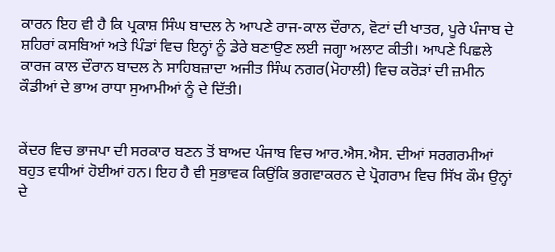ਕਾਰਨ ਇਹ ਵੀ ਹੈ ਕਿ ਪ੍ਰਕਾਸ਼ ਸਿੰਘ ਬਾਦਲ ਨੇ ਆਪਣੇ ਰਾਜ-ਕਾਲ ਦੌਰਾਨ, ਵੋਟਾਂ ਦੀ ਖਾਤਰ, ਪੂਰੇ ਪੰਜਾਬ ਦੇ ਸ਼ਹਿਰਾਂ ਕਸਬਿਆਂ ਅਤੇ ਪਿੰਡਾਂ ਵਿਚ ਇਨ੍ਹਾਂ ਨੂੰ ਡੇਰੇ ਬਣਾਉਣ ਲਈ ਜਗ੍ਹਾ ਅਲਾਟ ਕੀਤੀ। ਆਪਣੇ ਪਿਛਲੇ ਕਾਰਜ ਕਾਲ ਦੌਰਾਨ ਬਾਦਲ ਨੇ ਸਾਹਿਬਜ਼ਾਦਾ ਅਜੀਤ ਸਿੰਘ ਨਗਰ(ਮੋਹਾਲੀ) ਵਿਚ ਕਰੋੜਾਂ ਦੀ ਜ਼ਮੀਨ ਕੌਡੀਆਂ ਦੇ ਭਾਅ ਰਾਧਾ ਸੁਆਮੀਆਂ ਨੂੰ ਦੇ ਦਿੱਤੀ।


ਕੇਂਦਰ ਵਿਚ ਭਾਜਪਾ ਦੀ ਸਰਕਾਰ ਬਣਨ ਤੋਂ ਬਾਅਦ ਪੰਜਾਬ ਵਿਚ ਆਰ.ਐਸ.ਐਸ. ਦੀਆਂ ਸਰਗਰਮੀਆਂ ਬਹੁਤ ਵਧੀਆਂ ਹੋਈਆਂ ਹਨ। ਇਹ ਹੈ ਵੀ ਸੁਭਾਵਕ ਕਿਉਂਕਿ ਭਗਵਾਕਰਨ ਦੇ ਪ੍ਰੋਗਰਾਮ ਵਿਚ ਸਿੱਖ ਕੌਮ ਉਨ੍ਹਾਂ ਦੇ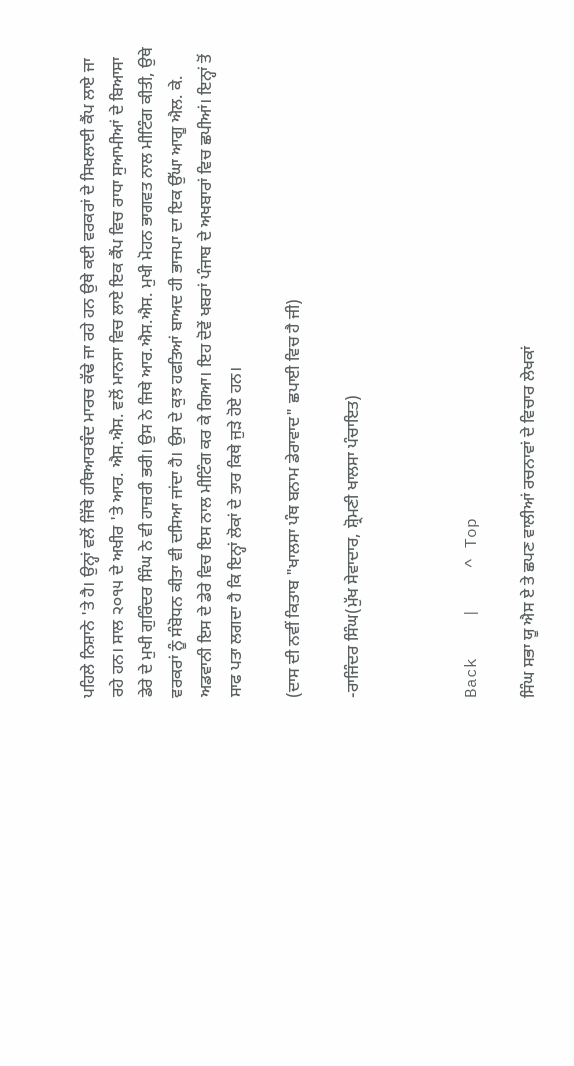ਪਹਿਲੇ ਨਿਸ਼ਾਨੇ 'ਤੇ ਹੈ। ਉਨ੍ਹਾਂ ਵਲੋਂ ਜਿੱਥੇ ਹਥਿਆਰਬੰਦ ਮਾਰਚ ਕੱਢੇ ਜਾ ਰਹੇ ਹਨ ਉਥੇ ਕਈ ਵਰਕਰਾਂ ਦੇ ਸਿਖਲਾਈ ਕੈਂਪ ਲਾਏ ਜਾ ਰਹੇ ਹਨ। ਸਾਲ ੨੦੧੫ ਦੇ ਅਖੀਰ 'ਤੇ ਆਰ. ਐਸ.ਐਸ. ਵਲੋਂ ਮਾਨਸਾ ਵਿਚ ਲਾਏ ਇਕ ਕੈਂਪ ਵਿਚ ਰਾਧਾ ਸੁਆਮੀਆਂ ਦੇ ਬਿਆਸਾ ਡੇਰੇ ਦੇ ਮੁਖੀ ਗੁਰਿੰਦਰ ਸਿੰਘ ਨੇ ਵੀ ਹਾਜ਼ਰੀ ਭਰੀ। ਉਸ ਨੇ ਜਿਥੇ ਆਰ.ਐਸ.ਐਸ. ਮੁਖੀ ਮੋਹਨ ਭਾਗਵਤ ਨਾਲ ਮੀਟਿੰਗ ਕੀਤੀ, ਉਥੇ ਵਰਕਰਾਂ ਨੂੰ ਸੰਬੋਧਨ ਕੀਤਾ ਵੀ ਦਸਿਆ ਜਾਂਦਾ ਹੈ। ਉਸ ਦੇ ਕੁਝ ਹਫਤਿਆਂ ਬਾਅਦ ਹੀ ਭਾਜਪਾ ਦਾ ਇਕ ਉੱਘਾ ਆਗੂ ਐਲ. ਕੇ. ਅਡਵਾਨੀ ਇਸ ਦੇ ਡੇਰੇ ਵਿਚ ਇਸ ਨਾਲ ਮੀਟਿੰਗ ਕਰ ਕੇ ਗਿਆ। ਇਹ ਦੋਵੇਂ ਖਬਰਾਂ ਪੰਜਾਬ ਦੇ ਅਖਬਾਰਾਂ ਵਿਚ ਛਪੀਆਂ। ਇਨ੍ਹਾਂ ਤੋਂ ਸਾਫ ਪਤਾ ਲਗਦਾ ਹੈ ਕਿ ਇਨ੍ਹਾਂ ਲੋਕਾਂ ਦੇ ਤਾਰ ਕਿਥੇ ਜੁੜੇ ਹੋਏ ਹਨ।

(ਦਾਸ ਦੀ ਨਵੀਂ ਕਿਤਾਬ "ਖਾਲਸਾ ਪੰਥ ਬਨਾਮ ਡੇਰਾਵਾਦ" ਛਪਾਈ ਵਿਚ ਹੈ ਜੀ)

-ਰਾਜਿੰਦਰ ਸਿੰਘ(ਮੁੱਖ ਸੇਵਾਦਾਰ, ਸ਼੍ਰੋਮਣੀ ਖਾਲਸਾ ਪੰਚਾਇਤ)



Back    |    ^ Top

ਸਿੰਘ ਸਭਾ ਯੂ ਐਸ ਏ ਤੇ ਛਪਣ ਵਾਲੀਆਂ ਰਚਨਾਵਾਂ ਦੇ ਵਿਚਾਰ ਲੇਖਕਾਂ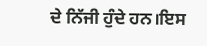ਦੇ ਨਿੱਜੀ ਹੁੰਦੇ ਹਨ।ਇਸ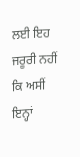ਲਈ ਇਹ ਜਰੂਰੀ ਨਹੀਂ ਕਿ ਅਸੀਂ ਇਨ੍ਹਾਂ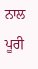ਨਾਲ ਪੂਰੀ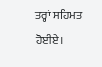ਤਰ੍ਹਾਂ ਸਹਿਮਤ ਹੋਈਏ।